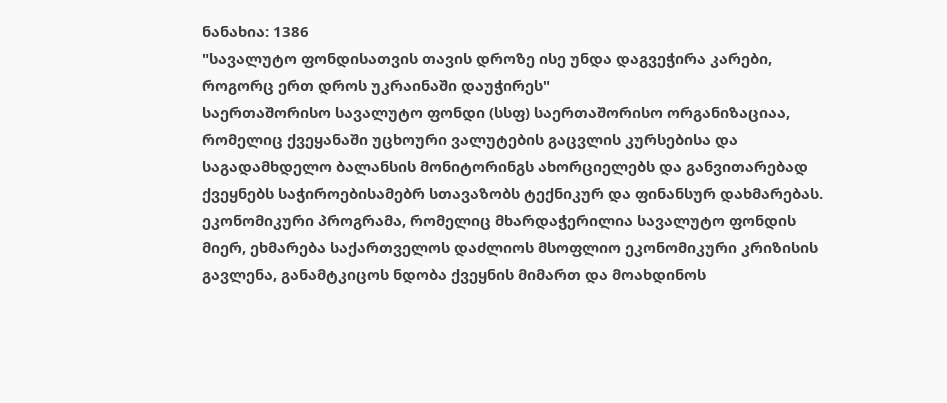ნანახია: 1386
"სავალუტო ფონდისათვის თავის დროზე ისე უნდა დაგვეჭირა კარები, როგორც ერთ დროს უკრაინაში დაუჭირეს"
საერთაშორისო სავალუტო ფონდი (სსფ) საერთაშორისო ორგანიზაციაა, რომელიც ქვეყანაში უცხოური ვალუტების გაცვლის კურსებისა და საგადამხდელო ბალანსის მონიტორინგს ახორციელებს და განვითარებად ქვეყნებს საჭიროებისამებრ სთავაზობს ტექნიკურ და ფინანსურ დახმარებას. ეკონომიკური პროგრამა, რომელიც მხარდაჭერილია სავალუტო ფონდის მიერ, ეხმარება საქართველოს დაძლიოს მსოფლიო ეკონომიკური კრიზისის გავლენა, განამტკიცოს ნდობა ქვეყნის მიმართ და მოახდინოს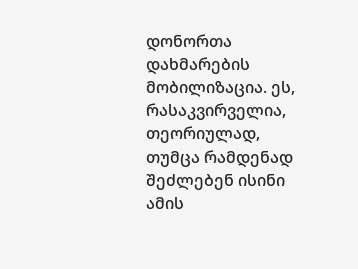დონორთა დახმარების მობილიზაცია. ეს, რასაკვირველია, თეორიულად, თუმცა რამდენად შეძლებენ ისინი ამის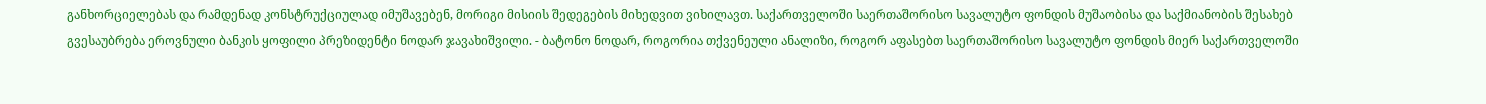განხორციელებას და რამდენად კონსტრუქციულად იმუშავებენ, მორიგი მისიის შედეგების მიხედვით ვიხილავთ. საქართველოში საერთაშორისო სავალუტო ფონდის მუშაობისა და საქმიანობის შესახებ გვესაუბრება ეროვნული ბანკის ყოფილი პრეზიდენტი ნოდარ ჯავახიშვილი. - ბატონო ნოდარ, როგორია თქვენეული ანალიზი, როგორ აფასებთ საერთაშორისო სავალუტო ფონდის მიერ საქართველოში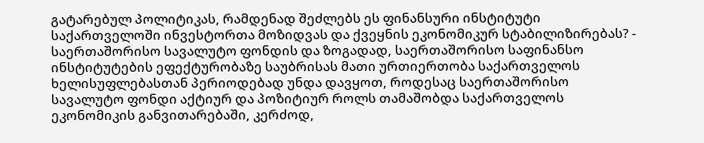გატარებულ პოლიტიკას, რამდენად შეძლებს ეს ფინანსური ინსტიტუტი საქართველოში ინვესტორთა მოზიდვას და ქვეყნის ეკონომიკურ სტაბილიზირებას? - საერთაშორისო სავალუტო ფონდის და ზოგადად, საერთაშორისო საფინანსო ინსტიტუტების ეფექტურობაზე საუბრისას მათი ურთიერთობა საქართველოს ხელისუფლებასთან პერიოდებად უნდა დავყოთ, როდესაც საერთაშორისო სავალუტო ფონდი აქტიურ და პოზიტიურ როლს თამაშობდა საქართველოს ეკონომიკის განვითარებაში, კერძოდ,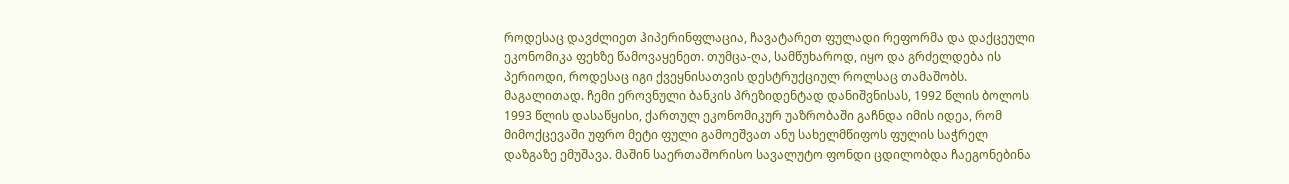როდესაც დავძლიეთ ჰიპერინფლაცია, ჩავატარეთ ფულადი რეფორმა და დაქცეული ეკონომიკა ფეხზე წამოვაყენეთ. თუმცა-ღა, სამწუხაროდ, იყო და გრძელდება ის პერიოდი, როდესაც იგი ქვეყნისათვის დესტრუქციულ როლსაც თამაშობს. მაგალითად. ჩემი ეროვნული ბანკის პრეზიდენტად დანიშვნისას, 1992 წლის ბოლოს 1993 წლის დასაწყისი, ქართულ ეკონომიკურ უაზრობაში გაჩნდა იმის იდეა, რომ მიმოქცევაში უფრო მეტი ფული გამოეშვათ ანუ სახელმწიფოს ფულის საჭრელ დაზგაზე ემუშავა. მაშინ საერთაშორისო სავალუტო ფონდი ცდილობდა ჩაეგონებინა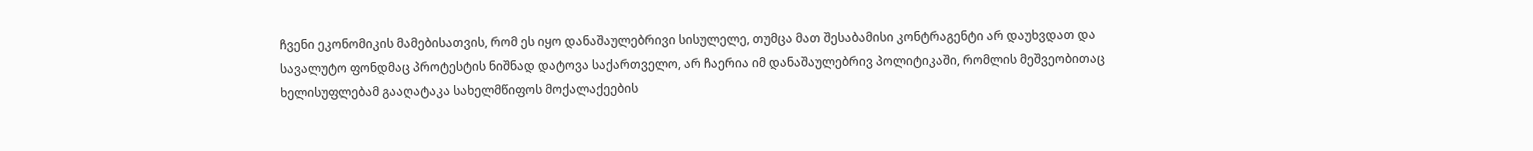ჩვენი ეკონომიკის მამებისათვის, რომ ეს იყო დანაშაულებრივი სისულელე, თუმცა მათ შესაბამისი კონტრაგენტი არ დაუხვდათ და სავალუტო ფონდმაც პროტესტის ნიშნად დატოვა საქართველო, არ ჩაერია იმ დანაშაულებრივ პოლიტიკაში, რომლის მეშვეობითაც ხელისუფლებამ გააღატაკა სახელმწიფოს მოქალაქეების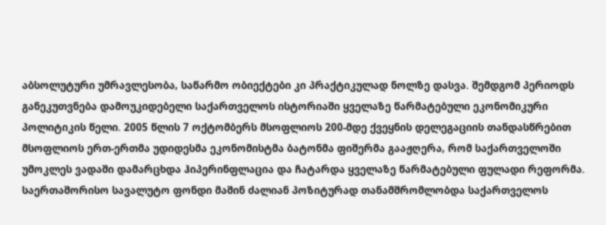აბსოლუტური უმრავლესობა, საწარმო ობიექტები კი პრაქტიკულად ნოლზე დასვა. შემდგომ პერიოდს განეკუთვნება დამოუკიდებელი საქართველოს ისტორიაში ყველაზე წარმატებული ეკონომიკური პოლიტიკის წელი. 2005 წლის 7 ოქტომბერს მსოფლიოს 200-მდე ქვეყნის დელეგაციის თანდასწრებით მსოფლიოს ერთ-ერთმა უდიდესმა ეკონომისტმა ბატონმა ფიშერმა გააჟღერა, რომ საქართველოში უმოკლეს ვადაში დამარცხდა ჰიპერინფლაცია და ჩატარდა ყველაზე წარმატებული ფულადი რეფორმა. საერთაშორისო სავალუტო ფონდი მაშინ ძალიან პოზიტურად თანამშრომლობდა საქართველოს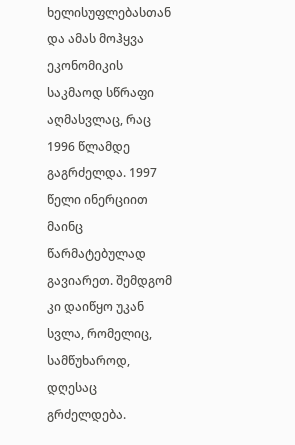ხელისუფლებასთან და ამას მოჰყვა ეკონომიკის საკმაოდ სწრაფი აღმასვლაც, რაც 1996 წლამდე გაგრძელდა. 1997 წელი ინერციით მაინც წარმატებულად გავიარეთ. შემდგომ კი დაიწყო უკან სვლა, რომელიც, სამწუხაროდ, დღესაც გრძელდება.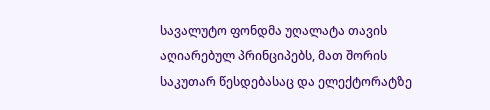სავალუტო ფონდმა უღალატა თავის აღიარებულ პრინციპებს, მათ შორის საკუთარ წესდებასაც და ელექტორატზე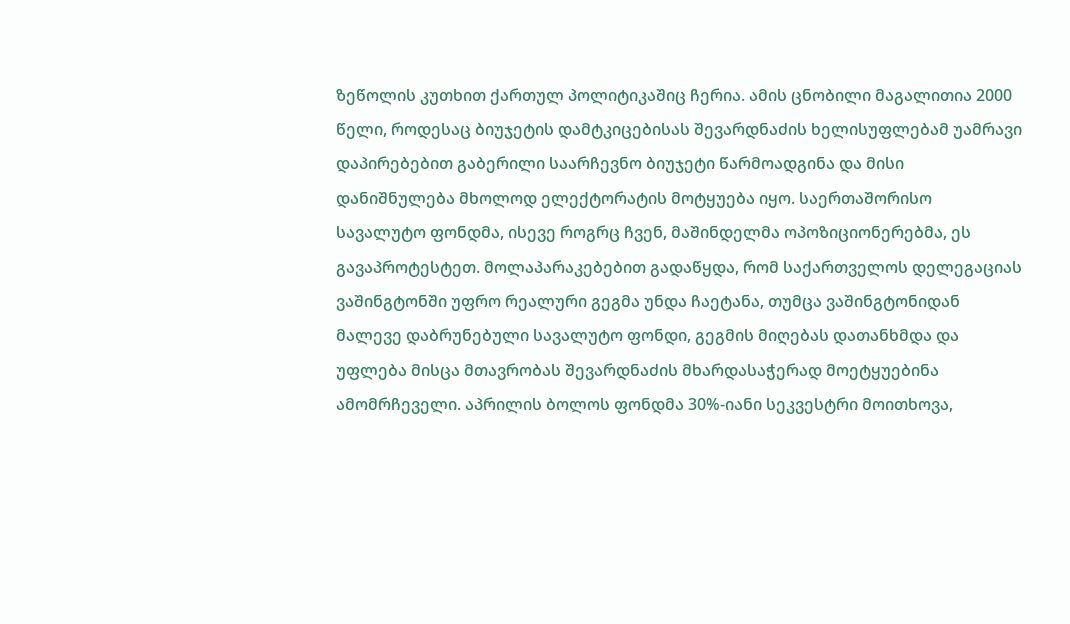ზეწოლის კუთხით ქართულ პოლიტიკაშიც ჩერია. ამის ცნობილი მაგალითია 2000 წელი, როდესაც ბიუჯეტის დამტკიცებისას შევარდნაძის ხელისუფლებამ უამრავი დაპირებებით გაბერილი საარჩევნო ბიუჯეტი წარმოადგინა და მისი დანიშნულება მხოლოდ ელექტორატის მოტყუება იყო. საერთაშორისო სავალუტო ფონდმა, ისევე როგრც ჩვენ, მაშინდელმა ოპოზიციონერებმა, ეს გავაპროტესტეთ. მოლაპარაკებებით გადაწყდა, რომ საქართველოს დელეგაციას ვაშინგტონში უფრო რეალური გეგმა უნდა ჩაეტანა, თუმცა ვაშინგტონიდან მალევე დაბრუნებული სავალუტო ფონდი, გეგმის მიღებას დათანხმდა და უფლება მისცა მთავრობას შევარდნაძის მხარდასაჭერად მოეტყუებინა ამომრჩეველი. აპრილის ბოლოს ფონდმა 30%-იანი სეკვესტრი მოითხოვა,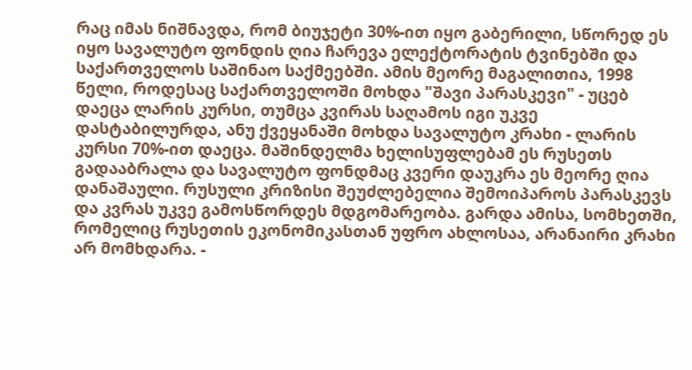რაც იმას ნიშნავდა, რომ ბიუჯეტი 30%-ით იყო გაბერილი, სწორედ ეს იყო სავალუტო ფონდის ღია ჩარევა ელექტორატის ტვინებში და საქართველოს საშინაო საქმეებში. ამის მეორე მაგალითია, 1998 წელი, როდესაც საქართველოში მოხდა "შავი პარასკევი" - უცებ დაეცა ლარის კურსი, თუმცა კვირას საღამოს იგი უკვე დასტაბილურდა, ანუ ქვეყანაში მოხდა სავალუტო კრახი - ლარის კურსი 70%-ით დაეცა. მაშინდელმა ხელისუფლებამ ეს რუსეთს გადააბრალა და სავალუტო ფონდმაც კვერი დაუკრა ეს მეორე ღია დანაშაული. რუსული კრიზისი შეუძლებელია შემოიპაროს პარასკევს და კვრას უკვე გამოსწორდეს მდგომარეობა. გარდა ამისა, სომხეთში, რომელიც რუსეთის ეკონომიკასთან უფრო ახლოსაა, არანაირი კრახი არ მომხდარა. -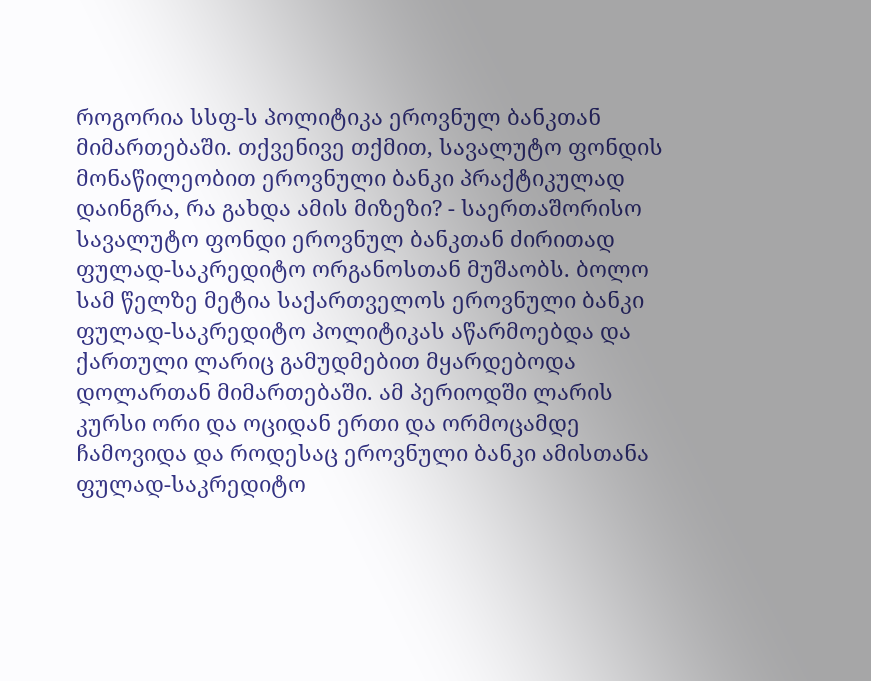როგორია სსფ-ს პოლიტიკა ეროვნულ ბანკთან მიმართებაში. თქვენივე თქმით, სავალუტო ფონდის მონაწილეობით ეროვნული ბანკი პრაქტიკულად დაინგრა, რა გახდა ამის მიზეზი? - საერთაშორისო სავალუტო ფონდი ეროვნულ ბანკთან ძირითად ფულად-საკრედიტო ორგანოსთან მუშაობს. ბოლო სამ წელზე მეტია საქართველოს ეროვნული ბანკი ფულად-საკრედიტო პოლიტიკას აწარმოებდა და ქართული ლარიც გამუდმებით მყარდებოდა დოლართან მიმართებაში. ამ პერიოდში ლარის კურსი ორი და ოციდან ერთი და ორმოცამდე ჩამოვიდა და როდესაც ეროვნული ბანკი ამისთანა ფულად-საკრედიტო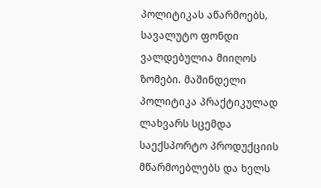პოლიტიკას აწარმოებს, სავალუტო ფონდი ვალდებულია მიიღოს ზომები. მაშინდელი პოლიტიკა პრაქტიკულად ლახვარს სცემდა საექსპორტო პროდუქციის მწარმოებლებს და ხელს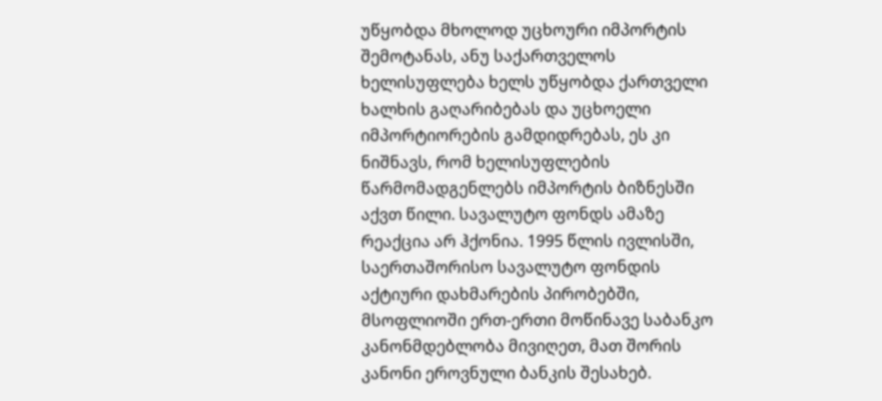უწყობდა მხოლოდ უცხოური იმპორტის შემოტანას, ანუ საქართველოს ხელისუფლება ხელს უწყობდა ქართველი ხალხის გაღარიბებას და უცხოელი იმპორტიორების გამდიდრებას, ეს კი ნიშნავს, რომ ხელისუფლების წარმომადგენლებს იმპორტის ბიზნესში აქვთ წილი. სავალუტო ფონდს ამაზე რეაქცია არ ჰქონია. 1995 წლის ივლისში, საერთაშორისო სავალუტო ფონდის აქტიური დახმარების პირობებში, მსოფლიოში ერთ-ერთი მოწინავე საბანკო კანონმდებლობა მივიღეთ, მათ შორის კანონი ეროვნული ბანკის შესახებ.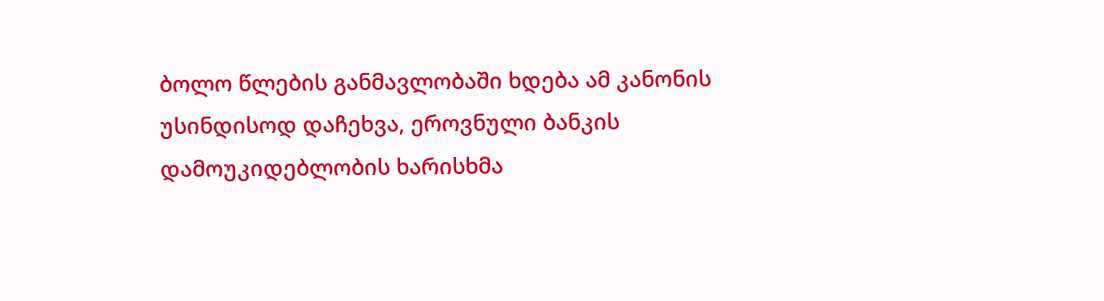ბოლო წლების განმავლობაში ხდება ამ კანონის უსინდისოდ დაჩეხვა, ეროვნული ბანკის დამოუკიდებლობის ხარისხმა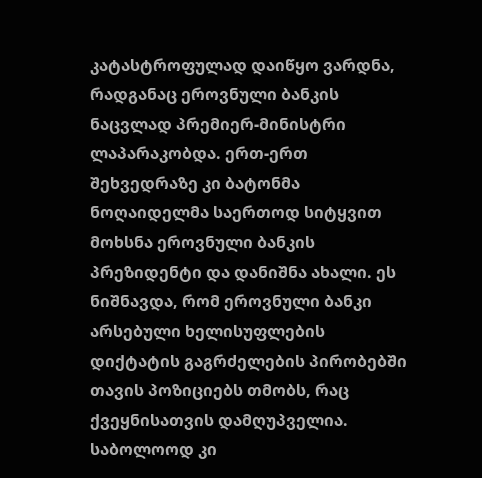კატასტროფულად დაიწყო ვარდნა, რადგანაც ეროვნული ბანკის ნაცვლად პრემიერ-მინისტრი ლაპარაკობდა. ერთ-ერთ შეხვედრაზე კი ბატონმა ნოღაიდელმა საერთოდ სიტყვით მოხსნა ეროვნული ბანკის პრეზიდენტი და დანიშნა ახალი. ეს ნიშნავდა, რომ ეროვნული ბანკი არსებული ხელისუფლების დიქტატის გაგრძელების პირობებში თავის პოზიციებს თმობს, რაც ქვეყნისათვის დამღუპველია. საბოლოოდ კი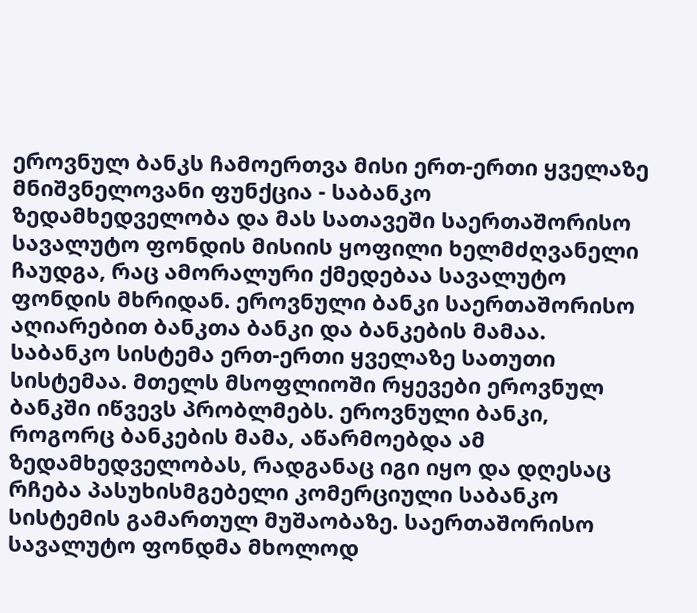ეროვნულ ბანკს ჩამოერთვა მისი ერთ-ერთი ყველაზე მნიშვნელოვანი ფუნქცია - საბანკო ზედამხედველობა და მას სათავეში საერთაშორისო სავალუტო ფონდის მისიის ყოფილი ხელმძღვანელი ჩაუდგა, რაც ამორალური ქმედებაა სავალუტო ფონდის მხრიდან. ეროვნული ბანკი საერთაშორისო აღიარებით ბანკთა ბანკი და ბანკების მამაა. საბანკო სისტემა ერთ-ერთი ყველაზე სათუთი სისტემაა. მთელს მსოფლიოში რყევები ეროვნულ ბანკში იწვევს პრობლმებს. ეროვნული ბანკი, როგორც ბანკების მამა, აწარმოებდა ამ ზედამხედველობას, რადგანაც იგი იყო და დღესაც რჩება პასუხისმგებელი კომერციული საბანკო სისტემის გამართულ მუშაობაზე. საერთაშორისო სავალუტო ფონდმა მხოლოდ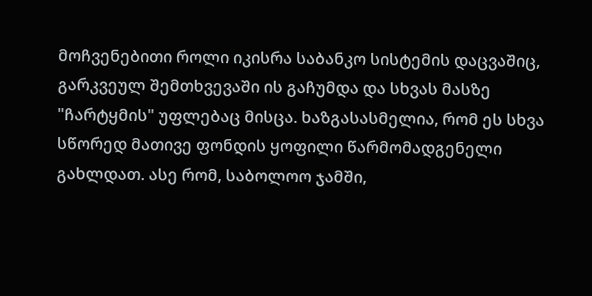მოჩვენებითი როლი იკისრა საბანკო სისტემის დაცვაშიც, გარკვეულ შემთხვევაში ის გაჩუმდა და სხვას მასზე "ჩარტყმის" უფლებაც მისცა. ხაზგასასმელია, რომ ეს სხვა სწორედ მათივე ფონდის ყოფილი წარმომადგენელი გახლდათ. ასე რომ, საბოლოო ჯამში,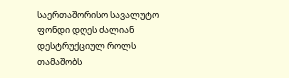საერთაშორისო სავალუტო ფონდი დღეს ძალიან დესტრუქციულ როლს თამაშობს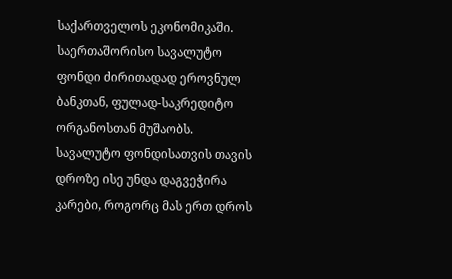საქართველოს ეკონომიკაში. საერთაშორისო სავალუტო ფონდი ძირითადად ეროვნულ ბანკთან, ფულად-საკრედიტო ორგანოსთან მუშაობს. სავალუტო ფონდისათვის თავის დროზე ისე უნდა დაგვეჭირა კარები, როგორც მას ერთ დროს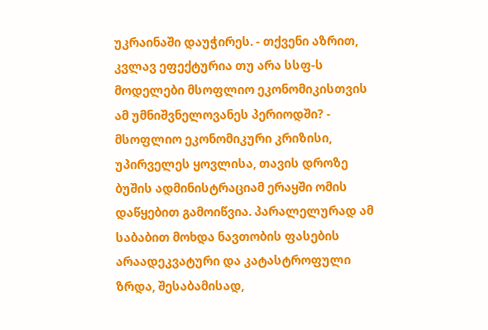უკრაინაში დაუჭირეს. - თქვენი აზრით, კვლავ ეფექტურია თუ არა სსფ-ს მოდელები მსოფლიო ეკონომიკისთვის ამ უმნიშვნელოვანეს პერიოდში? - მსოფლიო ეკონომიკური კრიზისი, უპირველეს ყოვლისა, თავის დროზე ბუშის ადმინისტრაციამ ერაყში ომის დაწყებით გამოიწვია. პარალელურად ამ საბაბით მოხდა ნავთობის ფასების არაადეკვატური და კატასტროფული ზრდა, შესაბამისად,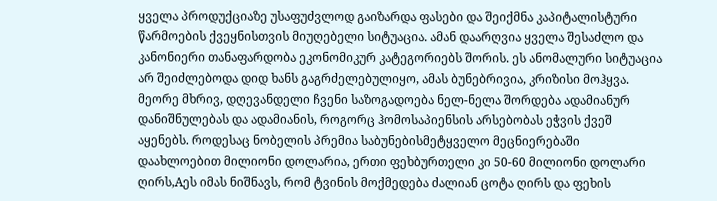ყველა პროდუქციაზე უსაფუძვლოდ გაიზარდა ფასები და შეიქმნა კაპიტალისტური წარმოების ქვეყნისთვის მიუღებელი სიტუაცია. ამან დაარღვია ყველა შესაძლო და კანონიერი თანაფარდობა ეკონომიკურ კატეგორიებს შორის. ეს ანომალური სიტუაცია არ შეიძლებოდა დიდ ხანს გაგრძელებულიყო, ამას ბუნებრივია, კრიზისი მოჰყვა. მეორე მხრივ, დღევანდელი ჩვენი საზოგადოება ნელ-ნელა შორდება ადამიანურ დანიშნულებას და ადამიანის, როგორც ჰომოსაპიენსის არსებობას ეჭვის ქვეშ აყენებს. როდესაც ნობელის პრემია საბუნებისმეტყველო მეცნიერებაში დაახლოებით მილიონი დოლარია, ერთი ფეხბურთელი კი 50-60 მილიონი დოლარი ღირს,Aეს იმას ნიშნავს, რომ ტვინის მოქმედება ძალიან ცოტა ღირს და ფეხის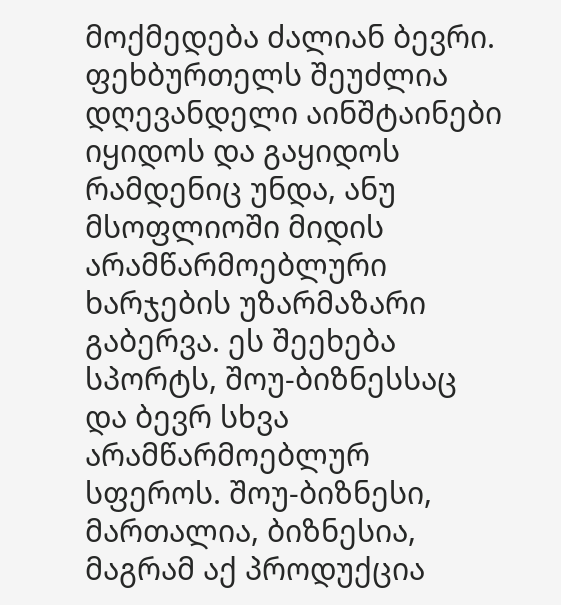მოქმედება ძალიან ბევრი. ფეხბურთელს შეუძლია დღევანდელი აინშტაინები იყიდოს და გაყიდოს რამდენიც უნდა, ანუ მსოფლიოში მიდის არამწარმოებლური ხარჯების უზარმაზარი გაბერვა. ეს შეეხება სპორტს, შოუ-ბიზნესსაც და ბევრ სხვა არამწარმოებლურ სფეროს. შოუ-ბიზნესი, მართალია, ბიზნესია, მაგრამ აქ პროდუქცია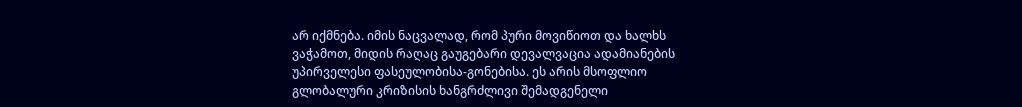არ იქმნება. იმის ნაცვალად, რომ პური მოვიწიოთ და ხალხს ვაჭამოთ, მიდის რაღაც გაუგებარი დევალვაცია ადამიანების უპირველესი ფასეულობისა-გონებისა. ეს არის მსოფლიო გლობალური კრიზისის ხანგრძლივი შემადგენელი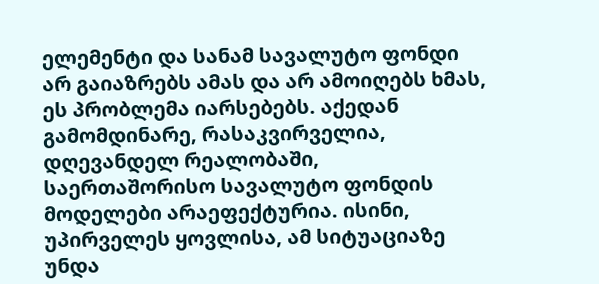ელემენტი და სანამ სავალუტო ფონდი არ გაიაზრებს ამას და არ ამოიღებს ხმას, ეს პრობლემა იარსებებს. აქედან გამომდინარე, რასაკვირველია, დღევანდელ რეალობაში, საერთაშორისო სავალუტო ფონდის მოდელები არაეფექტურია. ისინი, უპირველეს ყოვლისა, ამ სიტუაციაზე უნდა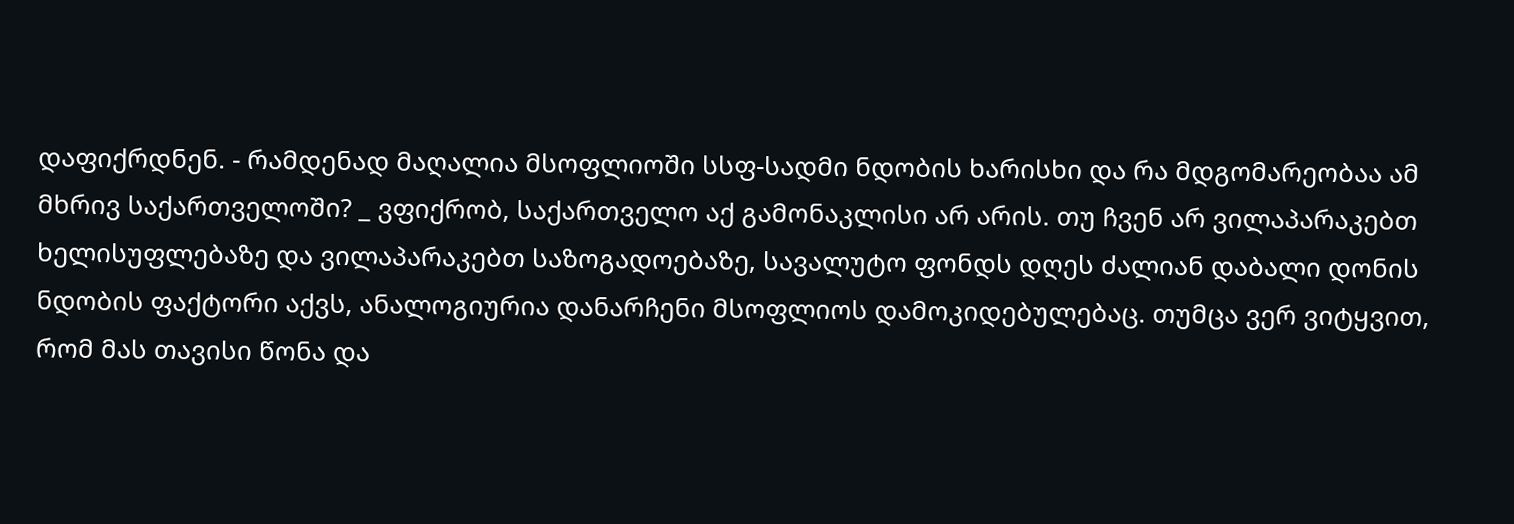დაფიქრდნენ. - რამდენად მაღალია მსოფლიოში სსფ-სადმი ნდობის ხარისხი და რა მდგომარეობაა ამ მხრივ საქართველოში? _ ვფიქრობ, საქართველო აქ გამონაკლისი არ არის. თუ ჩვენ არ ვილაპარაკებთ ხელისუფლებაზე და ვილაპარაკებთ საზოგადოებაზე, სავალუტო ფონდს დღეს ძალიან დაბალი დონის ნდობის ფაქტორი აქვს, ანალოგიურია დანარჩენი მსოფლიოს დამოკიდებულებაც. თუმცა ვერ ვიტყვით, რომ მას თავისი წონა და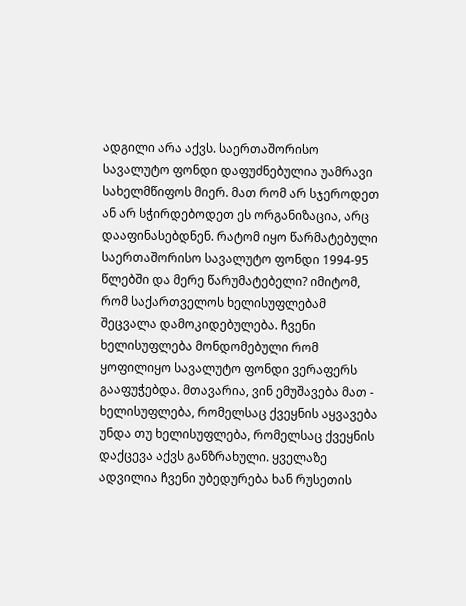ადგილი არა აქვს. საერთაშორისო სავალუტო ფონდი დაფუძნებულია უამრავი სახელმწიფოს მიერ. მათ რომ არ სჯეროდეთ ან არ სჭირდებოდეთ ეს ორგანიზაცია, არც დააფინასებდნენ. რატომ იყო წარმატებული საერთაშორისო სავალუტო ფონდი 1994-95 წლებში და მერე წარუმატებელი? იმიტომ, რომ საქართველოს ხელისუფლებამ შეცვალა დამოკიდებულება. ჩვენი ხელისუფლება მონდომებული რომ ყოფილიყო სავალუტო ფონდი ვერაფერს გააფუჭებდა. მთავარია, ვინ ემუშავება მათ - ხელისუფლება, რომელსაც ქვეყნის აყვავება უნდა თუ ხელისუფლება, რომელსაც ქვეყნის დაქცევა აქვს განზრახული. ყველაზე ადვილია ჩვენი უბედურება ხან რუსეთის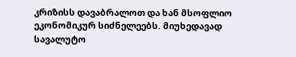კრიზისს დავაბრალოთ და ხან მსოფლიო ეკონომიკურ სიძნელეებს. მიუხედავად სავალუტო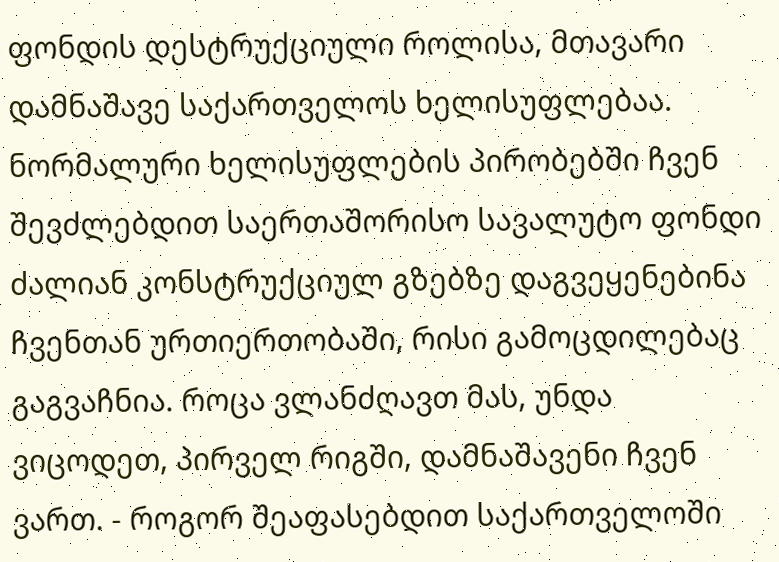ფონდის დესტრუქციული როლისა, მთავარი დამნაშავე საქართველოს ხელისუფლებაა. ნორმალური ხელისუფლების პირობებში ჩვენ შევძლებდით საერთაშორისო სავალუტო ფონდი ძალიან კონსტრუქციულ გზებზე დაგვეყენებინა ჩვენთან ურთიერთობაში, რისი გამოცდილებაც გაგვაჩნია. როცა ვლანძღავთ მას, უნდა ვიცოდეთ, პირველ რიგში, დამნაშავენი ჩვენ ვართ. - როგორ შეაფასებდით საქართველოში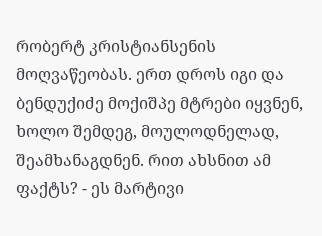რობერტ კრისტიანსენის მოღვაწეობას. ერთ დროს იგი და ბენდუქიძე მოქიშპე მტრები იყვნენ, ხოლო შემდეგ, მოულოდნელად, შეამხანაგდნენ. რით ახსნით ამ ფაქტს? - ეს მარტივი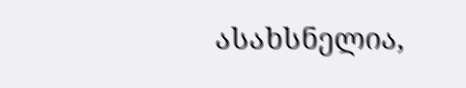ასახსნელია,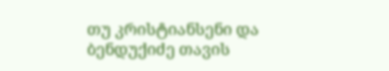თუ კრისტიანსენი და ბენდუქიძე თავის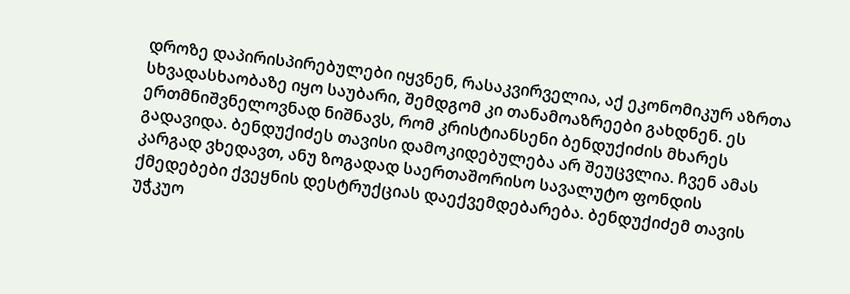დროზე დაპირისპირებულები იყვნენ, რასაკვირველია, აქ ეკონომიკურ აზრთა სხვადასხაობაზე იყო საუბარი, შემდგომ კი თანამოაზრეები გახდნენ. ეს ერთმნიშვნელოვნად ნიშნავს, რომ კრისტიანსენი ბენდუქიძის მხარეს გადავიდა. ბენდუქიძეს თავისი დამოკიდებულება არ შეუცვლია. ჩვენ ამას კარგად ვხედავთ, ანუ ზოგადად საერთაშორისო სავალუტო ფონდის ქმედებები ქვეყნის დესტრუქციას დაექვემდებარება. ბენდუქიძემ თავის უჭკუო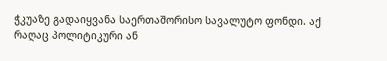ჭკუაზე გადაიყვანა საერთაშორისო სავალუტო ფონდი. აქ რაღაც პოლიტიკური ან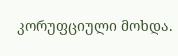კორუფციული მოხდა.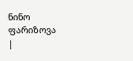ნინო ფარიზოვა
|